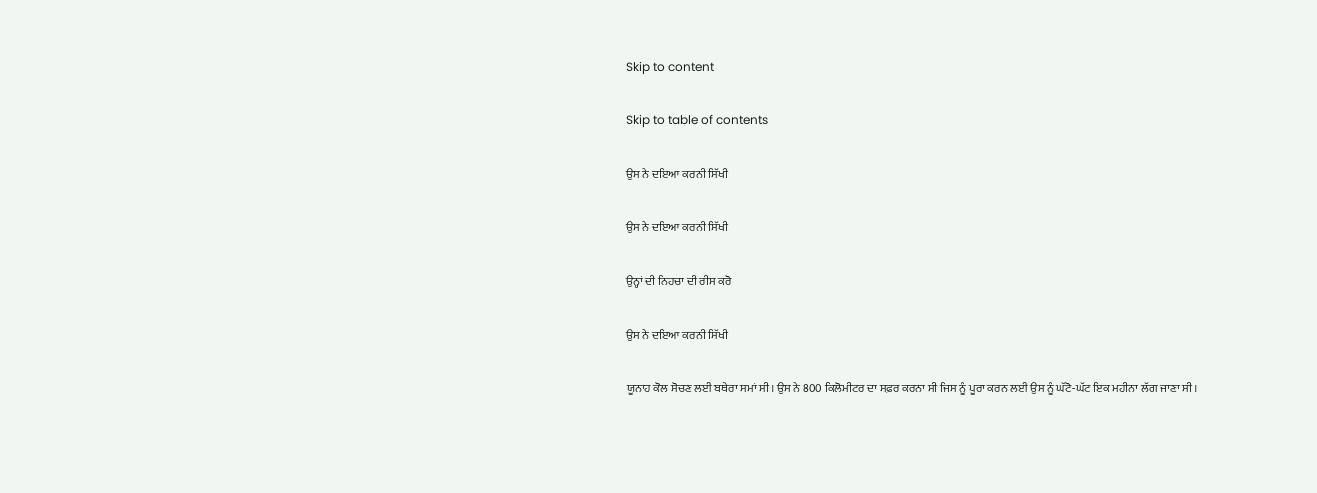Skip to content

Skip to table of contents

ਉਸ ਨੇ ਦਇਆ ਕਰਨੀ ਸਿੱਖੀ

ਉਸ ਨੇ ਦਇਆ ਕਰਨੀ ਸਿੱਖੀ

ਉਨ੍ਹਾਂ ਦੀ ਨਿਹਚਾ ਦੀ ਰੀਸ ਕਰੋ

ਉਸ ਨੇ ਦਇਆ ਕਰਨੀ ਸਿੱਖੀ

ਯੂਨਾਹ ਕੋਲ ਸੋਚਣ ਲਈ ਬਥੇਰਾ ਸਮਾਂ ਸੀ। ਉਸ ਨੇ 800 ਕਿਲੋਮੀਟਰ ਦਾ ਸਫ਼ਰ ਕਰਨਾ ਸੀ ਜਿਸ ਨੂੰ ਪੂਰਾ ਕਰਨ ਲਈ ਉਸ ਨੂੰ ਘੱਟੋ-ਘੱਟ ਇਕ ਮਹੀਨਾ ਲੱਗ ਜਾਣਾ ਸੀ।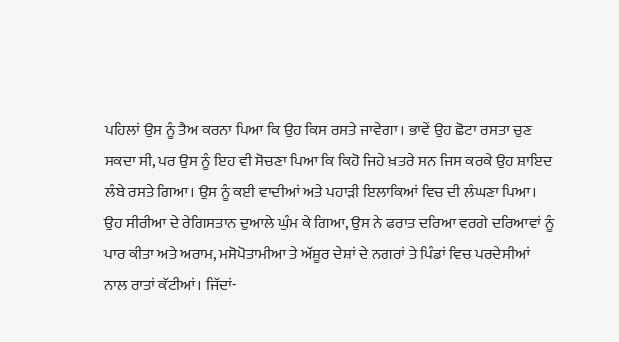ਪਹਿਲਾਂ ਉਸ ਨੂੰ ਤੈਅ ਕਰਨਾ ਪਿਆ ਕਿ ਉਹ ਕਿਸ ਰਸਤੇ ਜਾਵੇਗਾ। ਭਾਵੇਂ ਉਹ ਛੋਟਾ ਰਸਤਾ ਚੁਣ ਸਕਦਾ ਸੀ, ਪਰ ਉਸ ਨੂੰ ਇਹ ਵੀ ਸੋਚਣਾ ਪਿਆ ਕਿ ਕਿਹੋ ਜਿਹੇ ਖ਼ਤਰੇ ਸਨ ਜਿਸ ਕਰਕੇ ਉਹ ਸ਼ਾਇਦ ਲੰਬੇ ਰਸਤੇ ਗਿਆ। ਉਸ ਨੂੰ ਕਈ ਵਾਦੀਆਂ ਅਤੇ ਪਹਾੜੀ ਇਲਾਕਿਆਂ ਵਿਚ ਦੀ ਲੰਘਣਾ ਪਿਆ। ਉਹ ਸੀਰੀਆ ਦੇ ਰੇਗਿਸਤਾਨ ਦੁਆਲੇ ਘੁੰਮ ਕੇ ਗਿਆ, ਉਸ ਨੇ ਫਰਾਤ ਦਰਿਆ ਵਰਗੇ ਦਰਿਆਵਾਂ ਨੂੰ ਪਾਰ ਕੀਤਾ ਅਤੇ ਅਰਾਮ, ਮਸੋਪੋਤਾਮੀਆ ਤੇ ਅੱਸ਼ੂਰ ਦੇਸ਼ਾਂ ਦੇ ਨਗਰਾਂ ਤੇ ਪਿੰਡਾਂ ਵਿਚ ਪਰਦੇਸੀਆਂ ਨਾਲ ਰਾਤਾਂ ਕੱਟੀਆਂ। ਜਿੱਦਾਂ-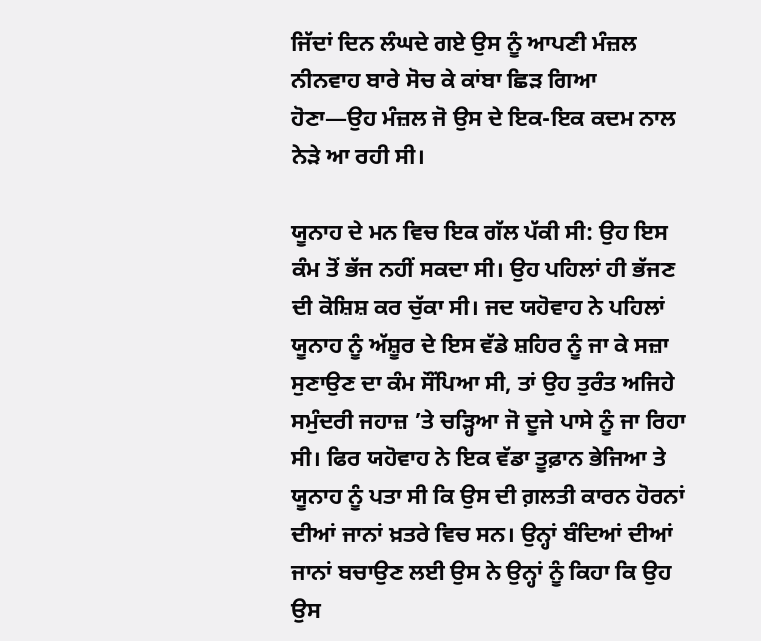ਜਿੱਦਾਂ ਦਿਨ ਲੰਘਦੇ ਗਏ ਉਸ ਨੂੰ ਆਪਣੀ ਮੰਜ਼ਲ ਨੀਨਵਾਹ ਬਾਰੇ ਸੋਚ ਕੇ ਕਾਂਬਾ ਛਿੜ ਗਿਆ ਹੋਣਾ—ਉਹ ਮੰਜ਼ਲ ਜੋ ਉਸ ਦੇ ਇਕ-ਇਕ ਕਦਮ ਨਾਲ ਨੇੜੇ ਆ ਰਹੀ ਸੀ।

ਯੂਨਾਹ ਦੇ ਮਨ ਵਿਚ ਇਕ ਗੱਲ ਪੱਕੀ ਸੀ: ਉਹ ਇਸ ਕੰਮ ਤੋਂ ਭੱਜ ਨਹੀਂ ਸਕਦਾ ਸੀ। ਉਹ ਪਹਿਲਾਂ ਹੀ ਭੱਜਣ ਦੀ ਕੋਸ਼ਿਸ਼ ਕਰ ਚੁੱਕਾ ਸੀ। ਜਦ ਯਹੋਵਾਹ ਨੇ ਪਹਿਲਾਂ ਯੂਨਾਹ ਨੂੰ ਅੱਸ਼ੂਰ ਦੇ ਇਸ ਵੱਡੇ ਸ਼ਹਿਰ ਨੂੰ ਜਾ ਕੇ ਸਜ਼ਾ ਸੁਣਾਉਣ ਦਾ ਕੰਮ ਸੌਂਪਿਆ ਸੀ, ਤਾਂ ਉਹ ਤੁਰੰਤ ਅਜਿਹੇ ਸਮੁੰਦਰੀ ਜਹਾਜ਼ ’ਤੇ ਚੜ੍ਹਿਆ ਜੋ ਦੂਜੇ ਪਾਸੇ ਨੂੰ ਜਾ ਰਿਹਾ ਸੀ। ਫਿਰ ਯਹੋਵਾਹ ਨੇ ਇਕ ਵੱਡਾ ਤੂਫ਼ਾਨ ਭੇਜਿਆ ਤੇ ਯੂਨਾਹ ਨੂੰ ਪਤਾ ਸੀ ਕਿ ਉਸ ਦੀ ਗ਼ਲਤੀ ਕਾਰਨ ਹੋਰਨਾਂ ਦੀਆਂ ਜਾਨਾਂ ਖ਼ਤਰੇ ਵਿਚ ਸਨ। ਉਨ੍ਹਾਂ ਬੰਦਿਆਂ ਦੀਆਂ ਜਾਨਾਂ ਬਚਾਉਣ ਲਈ ਉਸ ਨੇ ਉਨ੍ਹਾਂ ਨੂੰ ਕਿਹਾ ਕਿ ਉਹ ਉਸ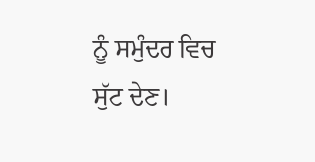ਨੂੰ ਸਮੁੰਦਰ ਵਿਚ ਸੁੱਟ ਦੇਣ।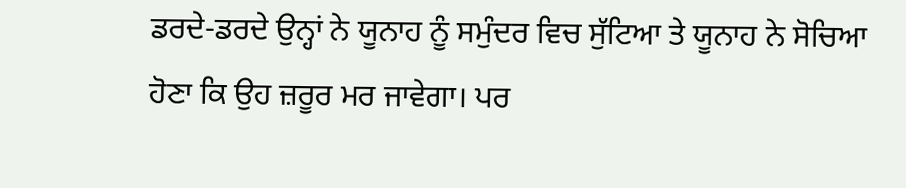ਡਰਦੇ-ਡਰਦੇ ਉਨ੍ਹਾਂ ਨੇ ਯੂਨਾਹ ਨੂੰ ਸਮੁੰਦਰ ਵਿਚ ਸੁੱਟਿਆ ਤੇ ਯੂਨਾਹ ਨੇ ਸੋਚਿਆ ਹੋਣਾ ਕਿ ਉਹ ਜ਼ਰੂਰ ਮਰ ਜਾਵੇਗਾ। ਪਰ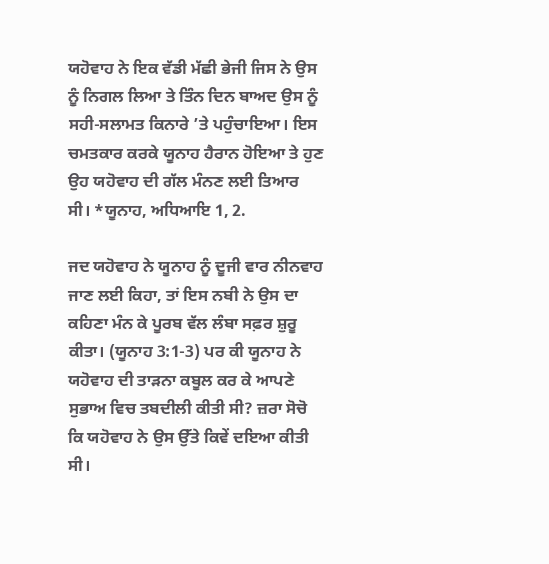ਯਹੋਵਾਹ ਨੇ ਇਕ ਵੱਡੀ ਮੱਛੀ ਭੇਜੀ ਜਿਸ ਨੇ ਉਸ ਨੂੰ ਨਿਗਲ ਲਿਆ ਤੇ ਤਿੰਨ ਦਿਨ ਬਾਅਦ ਉਸ ਨੂੰ ਸਹੀ-ਸਲਾਮਤ ਕਿਨਾਰੇ ’ਤੇ ਪਹੁੰਚਾਇਆ। ਇਸ ਚਮਤਕਾਰ ਕਰਕੇ ਯੂਨਾਹ ਹੈਰਾਨ ਹੋਇਆ ਤੇ ਹੁਣ ਉਹ ਯਹੋਵਾਹ ਦੀ ਗੱਲ ਮੰਨਣ ਲਈ ਤਿਆਰ ਸੀ। *ਯੂਨਾਹ, ਅਧਿਆਇ 1, 2.

ਜਦ ਯਹੋਵਾਹ ਨੇ ਯੂਨਾਹ ਨੂੰ ਦੂਜੀ ਵਾਰ ਨੀਨਵਾਹ ਜਾਣ ਲਈ ਕਿਹਾ, ਤਾਂ ਇਸ ਨਬੀ ਨੇ ਉਸ ਦਾ ਕਹਿਣਾ ਮੰਨ ਕੇ ਪੂਰਬ ਵੱਲ ਲੰਬਾ ਸਫ਼ਰ ਸ਼ੁਰੂ ਕੀਤਾ। (ਯੂਨਾਹ 3:1-3) ਪਰ ਕੀ ਯੂਨਾਹ ਨੇ ਯਹੋਵਾਹ ਦੀ ਤਾੜਨਾ ਕਬੂਲ ਕਰ ਕੇ ਆਪਣੇ ਸੁਭਾਅ ਵਿਚ ਤਬਦੀਲੀ ਕੀਤੀ ਸੀ? ਜ਼ਰਾ ਸੋਚੋ ਕਿ ਯਹੋਵਾਹ ਨੇ ਉਸ ਉੱਤੇ ਕਿਵੇਂ ਦਇਆ ਕੀਤੀ ਸੀ।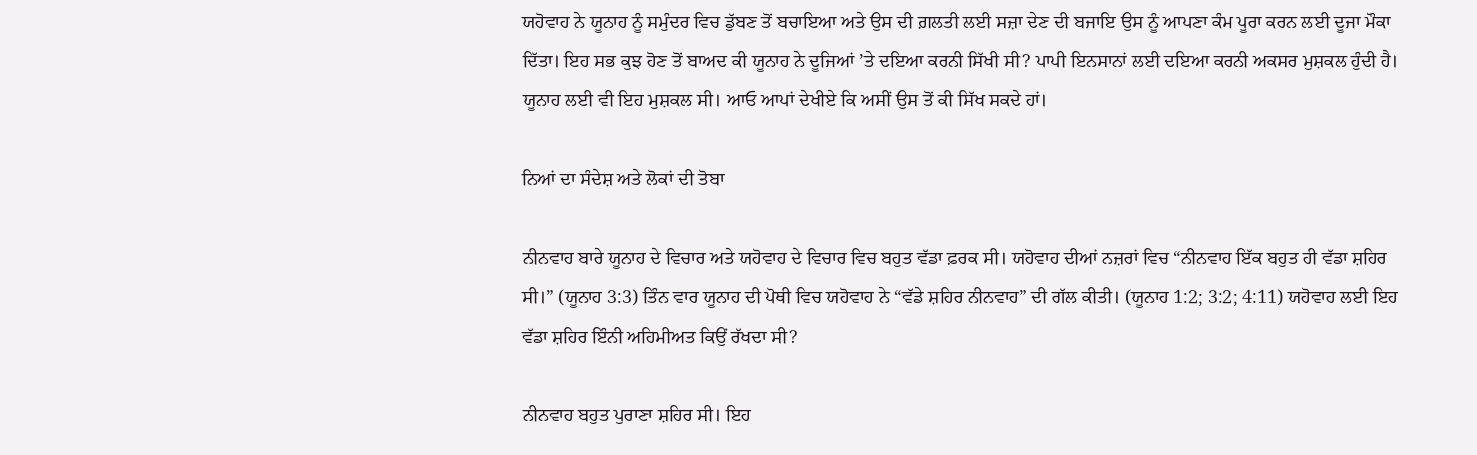ਯਹੋਵਾਹ ਨੇ ਯੂਨਾਹ ਨੂੰ ਸਮੁੰਦਰ ਵਿਚ ਡੁੱਬਣ ਤੋਂ ਬਚਾਇਆ ਅਤੇ ਉਸ ਦੀ ਗ਼ਲਤੀ ਲਈ ਸਜ਼ਾ ਦੇਣ ਦੀ ਬਜਾਇ ਉਸ ਨੂੰ ਆਪਣਾ ਕੰਮ ਪੂਰਾ ਕਰਨ ਲਈ ਦੂਜਾ ਮੌਕਾ ਦਿੱਤਾ। ਇਹ ਸਭ ਕੁਝ ਹੋਣ ਤੋਂ ਬਾਅਦ ਕੀ ਯੂਨਾਹ ਨੇ ਦੂਜਿਆਂ ’ਤੇ ਦਇਆ ਕਰਨੀ ਸਿੱਖੀ ਸੀ? ਪਾਪੀ ਇਨਸਾਨਾਂ ਲਈ ਦਇਆ ਕਰਨੀ ਅਕਸਰ ਮੁਸ਼ਕਲ ਹੁੰਦੀ ਹੈ। ਯੂਨਾਹ ਲਈ ਵੀ ਇਹ ਮੁਸ਼ਕਲ ਸੀ। ਆਓ ਆਪਾਂ ਦੇਖੀਏ ਕਿ ਅਸੀਂ ਉਸ ਤੋਂ ਕੀ ਸਿੱਖ ਸਕਦੇ ਹਾਂ।

ਨਿਆਂ ਦਾ ਸੰਦੇਸ਼ ਅਤੇ ਲੋਕਾਂ ਦੀ ਤੋਬਾ

ਨੀਨਵਾਹ ਬਾਰੇ ਯੂਨਾਹ ਦੇ ਵਿਚਾਰ ਅਤੇ ਯਹੋਵਾਹ ਦੇ ਵਿਚਾਰ ਵਿਚ ਬਹੁਤ ਵੱਡਾ ਫ਼ਰਕ ਸੀ। ਯਹੋਵਾਹ ਦੀਆਂ ਨਜ਼ਰਾਂ ਵਿਚ “ਨੀਨਵਾਹ ਇੱਕ ਬਹੁਤ ਹੀ ਵੱਡਾ ਸ਼ਹਿਰ ਸੀ।” (ਯੂਨਾਹ 3:3) ਤਿੰਨ ਵਾਰ ਯੂਨਾਹ ਦੀ ਪੋਥੀ ਵਿਚ ਯਹੋਵਾਹ ਨੇ “ਵੱਡੇ ਸ਼ਹਿਰ ਨੀਨਵਾਹ” ਦੀ ਗੱਲ ਕੀਤੀ। (ਯੂਨਾਹ 1:2; 3:2; 4:11) ਯਹੋਵਾਹ ਲਈ ਇਹ ਵੱਡਾ ਸ਼ਹਿਰ ਇੰਨੀ ਅਹਿਮੀਅਤ ਕਿਉਂ ਰੱਖਦਾ ਸੀ?

ਨੀਨਵਾਹ ਬਹੁਤ ਪੁਰਾਣਾ ਸ਼ਹਿਰ ਸੀ। ਇਹ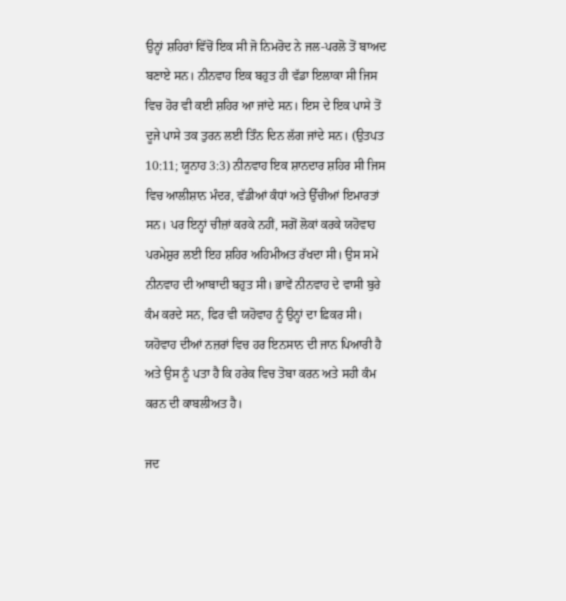ਉਨ੍ਹਾਂ ਸ਼ਹਿਰਾਂ ਵਿੱਚੋਂ ਇਕ ਸੀ ਜੋ ਨਿਮਰੋਦ ਨੇ ਜਲ-ਪਰਲੋ ਤੋਂ ਬਾਅਦ ਬਣਾਏ ਸਨ। ਨੀਨਵਾਹ ਇਕ ਬਹੁਤ ਹੀ ਵੱਡਾ ਇਲਾਕਾ ਸੀ ਜਿਸ ਵਿਚ ਹੋਰ ਵੀ ਕਈ ਸ਼ਹਿਰ ਆ ਜਾਂਦੇ ਸਨ। ਇਸ ਦੇ ਇਕ ਪਾਸੇ ਤੋਂ ਦੂਜੇ ਪਾਸੇ ਤਕ ਤੁਰਨ ਲਈ ਤਿੰਨ ਦਿਨ ਲੱਗ ਜਾਂਦੇ ਸਨ। (ਉਤਪਤ 10:11; ਯੂਨਾਹ 3:3) ਨੀਨਵਾਹ ਇਕ ਸ਼ਾਨਦਾਰ ਸ਼ਹਿਰ ਸੀ ਜਿਸ ਵਿਚ ਆਲੀਸ਼ਾਨ ਮੰਦਰ, ਵੱਡੀਆਂ ਕੰਧਾਂ ਅਤੇ ਉੱਚੀਆਂ ਇਮਾਰਤਾਂ ਸਨ। ਪਰ ਇਨ੍ਹਾਂ ਚੀਜ਼ਾਂ ਕਰਕੇ ਨਹੀਂ, ਸਗੋਂ ਲੋਕਾਂ ਕਰਕੇ ਯਹੋਵਾਹ ਪਰਮੇਸ਼ੁਰ ਲਈ ਇਹ ਸ਼ਹਿਰ ਅਹਿਮੀਅਤ ਰੱਖਦਾ ਸੀ। ਉਸ ਸਮੇਂ ਨੀਨਵਾਹ ਦੀ ਆਬਾਦੀ ਬਹੁਤ ਸੀ। ਭਾਵੇਂ ਨੀਨਵਾਹ ਦੇ ਵਾਸੀ ਬੁਰੇ ਕੰਮ ਕਰਦੇ ਸਨ, ਫਿਰ ਵੀ ਯਹੋਵਾਹ ਨੂੰ ਉਨ੍ਹਾਂ ਦਾ ਫ਼ਿਕਰ ਸੀ। ਯਹੋਵਾਹ ਦੀਆਂ ਨਜ਼ਰਾਂ ਵਿਚ ਹਰ ਇਨਸਾਨ ਦੀ ਜਾਨ ਪਿਆਰੀ ਹੈ ਅਤੇ ਉਸ ਨੂੰ ਪਤਾ ਹੈ ਕਿ ਹਰੇਕ ਵਿਚ ਤੋਬਾ ਕਰਨ ਅਤੇ ਸਹੀ ਕੰਮ ਕਰਨ ਦੀ ਕਾਬਲੀਅਤ ਹੈ।

ਜਦ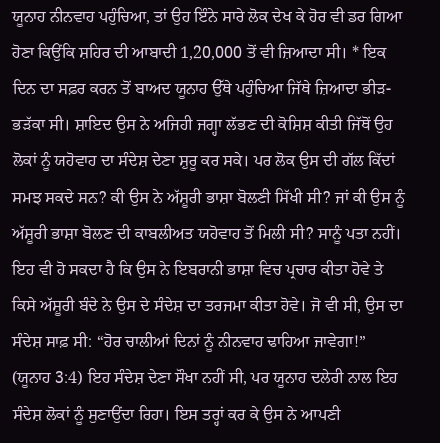ਯੂਨਾਹ ਨੀਨਵਾਹ ਪਹੁੰਚਿਆ, ਤਾਂ ਉਹ ਇੰਨੇ ਸਾਰੇ ਲੋਕ ਦੇਖ ਕੇ ਹੋਰ ਵੀ ਡਰ ਗਿਆ ਹੋਣਾ ਕਿਉਂਕਿ ਸ਼ਹਿਰ ਦੀ ਆਬਾਦੀ 1,20,000 ਤੋਂ ਵੀ ਜ਼ਿਆਦਾ ਸੀ। * ਇਕ ਦਿਨ ਦਾ ਸਫ਼ਰ ਕਰਨ ਤੋਂ ਬਾਅਦ ਯੂਨਾਹ ਉੱਥੇ ਪਹੁੰਚਿਆ ਜਿੱਥੇ ਜ਼ਿਆਦਾ ਭੀੜ-ਭੜੱਕਾ ਸੀ। ਸ਼ਾਇਦ ਉਸ ਨੇ ਅਜਿਹੀ ਜਗ੍ਹਾ ਲੱਭਣ ਦੀ ਕੋਸ਼ਿਸ਼ ਕੀਤੀ ਜਿੱਥੋਂ ਉਹ ਲੋਕਾਂ ਨੂੰ ਯਹੋਵਾਹ ਦਾ ਸੰਦੇਸ਼ ਦੇਣਾ ਸ਼ੁਰੂ ਕਰ ਸਕੇ। ਪਰ ਲੋਕ ਉਸ ਦੀ ਗੱਲ ਕਿੱਦਾਂ ਸਮਝ ਸਕਦੇ ਸਨ? ਕੀ ਉਸ ਨੇ ਅੱਸ਼ੂਰੀ ਭਾਸ਼ਾ ਬੋਲਣੀ ਸਿੱਖੀ ਸੀ? ਜਾਂ ਕੀ ਉਸ ਨੂੰ ਅੱਸ਼ੂਰੀ ਭਾਸ਼ਾ ਬੋਲਣ ਦੀ ਕਾਬਲੀਅਤ ਯਹੋਵਾਹ ਤੋਂ ਮਿਲੀ ਸੀ? ਸਾਨੂੰ ਪਤਾ ਨਹੀਂ। ਇਹ ਵੀ ਹੋ ਸਕਦਾ ਹੈ ਕਿ ਉਸ ਨੇ ਇਬਰਾਨੀ ਭਾਸ਼ਾ ਵਿਚ ਪ੍ਰਚਾਰ ਕੀਤਾ ਹੋਵੇ ਤੇ ਕਿਸੇ ਅੱਸ਼ੂਰੀ ਬੰਦੇ ਨੇ ਉਸ ਦੇ ਸੰਦੇਸ਼ ਦਾ ਤਰਜਮਾ ਕੀਤਾ ਹੋਵੇ। ਜੋ ਵੀ ਸੀ, ਉਸ ਦਾ ਸੰਦੇਸ਼ ਸਾਫ਼ ਸੀ: “ਹੋਰ ਚਾਲੀਆਂ ਦਿਨਾਂ ਨੂੰ ਨੀਨਵਾਹ ਢਾਹਿਆ ਜਾਵੇਗਾ!” (ਯੂਨਾਹ 3:4) ਇਹ ਸੰਦੇਸ਼ ਦੇਣਾ ਸੌਖਾ ਨਹੀਂ ਸੀ, ਪਰ ਯੂਨਾਹ ਦਲੇਰੀ ਨਾਲ ਇਹ ਸੰਦੇਸ਼ ਲੋਕਾਂ ਨੂੰ ਸੁਣਾਉਂਦਾ ਰਿਹਾ। ਇਸ ਤਰ੍ਹਾਂ ਕਰ ਕੇ ਉਸ ਨੇ ਆਪਣੀ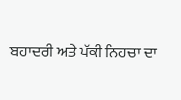ਬਹਾਦਰੀ ਅਤੇ ਪੱਕੀ ਨਿਹਚਾ ਦਾ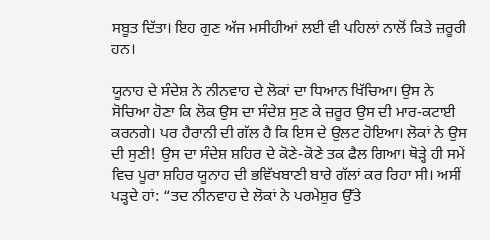ਸਬੂਤ ਦਿੱਤਾ। ਇਹ ਗੁਣ ਅੱਜ ਮਸੀਹੀਆਂ ਲਈ ਵੀ ਪਹਿਲਾਂ ਨਾਲੋਂ ਕਿਤੇ ਜ਼ਰੂਰੀ ਹਨ।

ਯੂਨਾਹ ਦੇ ਸੰਦੇਸ਼ ਨੇ ਨੀਨਵਾਹ ਦੇ ਲੋਕਾਂ ਦਾ ਧਿਆਨ ਖਿੱਚਿਆ। ਉਸ ਨੇ ਸੋਚਿਆ ਹੋਣਾ ਕਿ ਲੋਕ ਉਸ ਦਾ ਸੰਦੇਸ਼ ਸੁਣ ਕੇ ਜ਼ਰੂਰ ਉਸ ਦੀ ਮਾਰ-ਕਟਾਈ ਕਰਨਗੇ। ਪਰ ਹੈਰਾਨੀ ਦੀ ਗੱਲ ਹੈ ਕਿ ਇਸ ਦੇ ਉਲਟ ਹੋਇਆ। ਲੋਕਾਂ ਨੇ ਉਸ ਦੀ ਸੁਣੀ! ਉਸ ਦਾ ਸੰਦੇਸ਼ ਸ਼ਹਿਰ ਦੇ ਕੋਣੇ-ਕੋਣੇ ਤਕ ਫੈਲ ਗਿਆ। ਥੋੜ੍ਹੇ ਹੀ ਸਮੇਂ ਵਿਚ ਪੂਰਾ ਸ਼ਹਿਰ ਯੂਨਾਹ ਦੀ ਭਵਿੱਖਬਾਣੀ ਬਾਰੇ ਗੱਲਾਂ ਕਰ ਰਿਹਾ ਸੀ। ਅਸੀਂ ਪੜ੍ਹਦੇ ਹਾਂ: “ਤਦ ਨੀਨਵਾਹ ਦੇ ਲੋਕਾਂ ਨੇ ਪਰਮੇਸ਼ੁਰ ਉੱਤੇ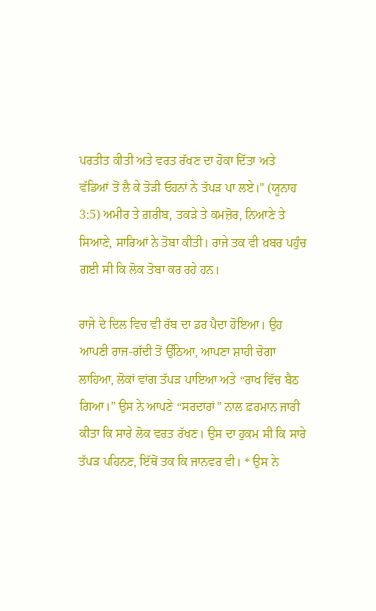ਪਰਤੀਤ ਕੀਤੀ ਅਤੇ ਵਰਤ ਰੱਖਣ ਦਾ ਹੋਕਾ ਦਿੱਤਾ ਅਤੇ ਵੱਡਿਆਂ ਤੋਂ ਲੈ ਕੇ ਤੋੜੀ ਓਹਨਾਂ ਨੇ ਤੱਪੜ ਪਾ ਲਏ।” (ਯੂਨਾਹ 3:5) ਅਮੀਰ ਤੇ ਗ਼ਰੀਬ, ਤਕੜੇ ਤੇ ਕਮਜ਼ੋਰ, ਨਿਆਣੇ ਤੇ ਸਿਆਣੇ, ਸਾਰਿਆਂ ਨੇ ਤੋਬਾ ਕੀਤੀ। ਰਾਜੇ ਤਕ ਵੀ ਖ਼ਬਰ ਪਹੁੰਚ ਗਈ ਸੀ ਕਿ ਲੋਕ ਤੋਬਾ ਕਰ ਰਹੇ ਹਨ।

ਰਾਜੇ ਦੇ ਦਿਲ ਵਿਚ ਵੀ ਰੱਬ ਦਾ ਡਰ ਪੈਦਾ ਹੋਇਆ। ਉਹ ਆਪਣੀ ਰਾਜ-ਗੱਦੀ ਤੋਂ ਉੱਠਿਆ, ਆਪਣਾ ਸ਼ਾਹੀ ਚੋਗਾ ਲਾਹਿਆ, ਲੋਕਾਂ ਵਾਂਗ ਤੱਪੜ ਪਾਇਆ ਅਤੇ “ਰਾਖ ਵਿੱਚ ਬੈਠ ਗਿਆ।” ਉਸ ਨੇ ਆਪਣੇ “ਸਰਦਾਰਾਂ” ਨਾਲ ਫ਼ਰਮਾਨ ਜਾਰੀ ਕੀਤਾ ਕਿ ਸਾਰੇ ਲੋਕ ਵਰਤ ਰੱਖਣ। ਉਸ ਦਾ ਹੁਕਮ ਸੀ ਕਿ ਸਾਰੇ ਤੱਪੜ ਪਹਿਨਣ, ਇੱਥੋਂ ਤਕ ਕਿ ਜਾਨਵਰ ਵੀ। * ਉਸ ਨੇ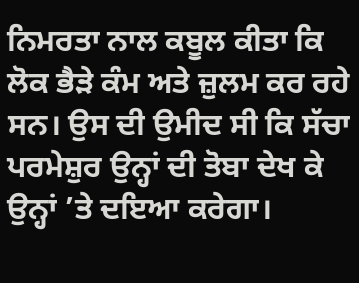ਨਿਮਰਤਾ ਨਾਲ ਕਬੂਲ ਕੀਤਾ ਕਿ ਲੋਕ ਭੈੜੇ ਕੰਮ ਅਤੇ ਜ਼ੁਲਮ ਕਰ ਰਹੇ ਸਨ। ਉਸ ਦੀ ਉਮੀਦ ਸੀ ਕਿ ਸੱਚਾ ਪਰਮੇਸ਼ੁਰ ਉਨ੍ਹਾਂ ਦੀ ਤੋਬਾ ਦੇਖ ਕੇ ਉਨ੍ਹਾਂ ’ਤੇ ਦਇਆ ਕਰੇਗਾ।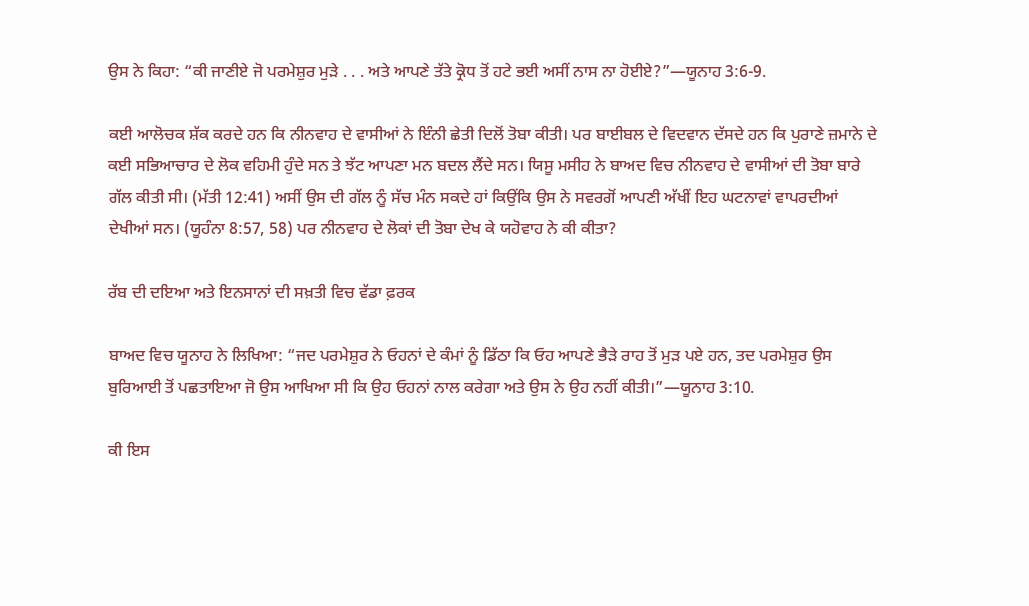ਉਸ ਨੇ ਕਿਹਾ: “ਕੀ ਜਾਣੀਏ ਜੋ ਪਰਮੇਸ਼ੁਰ ਮੁੜੇ . . . ਅਤੇ ਆਪਣੇ ਤੱਤੇ ਕ੍ਰੋਧ ਤੋਂ ਹਟੇ ਭਈ ਅਸੀਂ ਨਾਸ ਨਾ ਹੋਈਏ?”—ਯੂਨਾਹ 3:6-9.

ਕਈ ਆਲੋਚਕ ਸ਼ੱਕ ਕਰਦੇ ਹਨ ਕਿ ਨੀਨਵਾਹ ਦੇ ਵਾਸੀਆਂ ਨੇ ਇੰਨੀ ਛੇਤੀ ਦਿਲੋਂ ਤੋਬਾ ਕੀਤੀ। ਪਰ ਬਾਈਬਲ ਦੇ ਵਿਦਵਾਨ ਦੱਸਦੇ ਹਨ ਕਿ ਪੁਰਾਣੇ ਜ਼ਮਾਨੇ ਦੇ ਕਈ ਸਭਿਆਚਾਰ ਦੇ ਲੋਕ ਵਹਿਮੀ ਹੁੰਦੇ ਸਨ ਤੇ ਝੱਟ ਆਪਣਾ ਮਨ ਬਦਲ ਲੈਂਦੇ ਸਨ। ਯਿਸੂ ਮਸੀਹ ਨੇ ਬਾਅਦ ਵਿਚ ਨੀਨਵਾਹ ਦੇ ਵਾਸੀਆਂ ਦੀ ਤੋਬਾ ਬਾਰੇ ਗੱਲ ਕੀਤੀ ਸੀ। (ਮੱਤੀ 12:41) ਅਸੀਂ ਉਸ ਦੀ ਗੱਲ ਨੂੰ ਸੱਚ ਮੰਨ ਸਕਦੇ ਹਾਂ ਕਿਉਂਕਿ ਉਸ ਨੇ ਸਵਰਗੋਂ ਆਪਣੀ ਅੱਖੀਂ ਇਹ ਘਟਨਾਵਾਂ ਵਾਪਰਦੀਆਂ ਦੇਖੀਆਂ ਸਨ। (ਯੂਹੰਨਾ 8:57, 58) ਪਰ ਨੀਨਵਾਹ ਦੇ ਲੋਕਾਂ ਦੀ ਤੋਬਾ ਦੇਖ ਕੇ ਯਹੋਵਾਹ ਨੇ ਕੀ ਕੀਤਾ?

ਰੱਬ ਦੀ ਦਇਆ ਅਤੇ ਇਨਸਾਨਾਂ ਦੀ ਸਖ਼ਤੀ ਵਿਚ ਵੱਡਾ ਫ਼ਰਕ

ਬਾਅਦ ਵਿਚ ਯੂਨਾਹ ਨੇ ਲਿਖਿਆ: “ਜਦ ਪਰਮੇਸ਼ੁਰ ਨੇ ਓਹਨਾਂ ਦੇ ਕੰਮਾਂ ਨੂੰ ਡਿੱਠਾ ਕਿ ਓਹ ਆਪਣੇ ਭੈੜੇ ਰਾਹ ਤੋਂ ਮੁੜ ਪਏ ਹਨ, ਤਦ ਪਰਮੇਸ਼ੁਰ ਉਸ ਬੁਰਿਆਈ ਤੋਂ ਪਛਤਾਇਆ ਜੋ ਉਸ ਆਖਿਆ ਸੀ ਕਿ ਉਹ ਓਹਨਾਂ ਨਾਲ ਕਰੇਗਾ ਅਤੇ ਉਸ ਨੇ ਉਹ ਨਹੀਂ ਕੀਤੀ।”—ਯੂਨਾਹ 3:10.

ਕੀ ਇਸ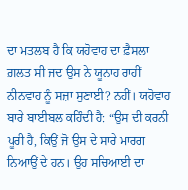ਦਾ ਮਤਲਬ ਹੈ ਕਿ ਯਹੋਵਾਹ ਦਾ ਫ਼ੈਸਲਾ ਗ਼ਲਤ ਸੀ ਜਦ ਉਸ ਨੇ ਯੂਨਾਹ ਰਾਹੀਂ ਨੀਨਵਾਹ ਨੂੰ ਸਜ਼ਾ ਸੁਣਾਈ? ਨਹੀਂ। ਯਹੋਵਾਹ ਬਾਰੇ ਬਾਈਬਲ ਕਹਿੰਦੀ ਹੈ: “ਉਸ ਦੀ ਕਰਨੀ ਪੂਰੀ ਹੈ, ਕਿਉਂ ਜੋ ਉਸ ਦੇ ਸਾਰੇ ਮਾਰਗ ਨਿਆਉਂ ਦੇ ਹਨ। ਉਹ ਸਚਿਆਈ ਦਾ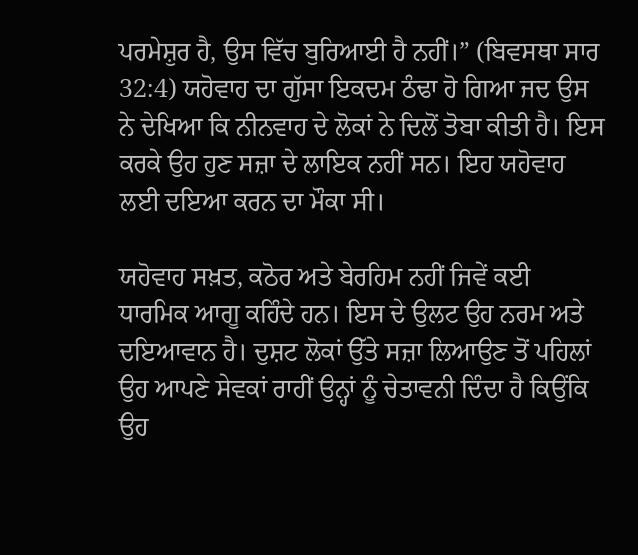ਪਰਮੇਸ਼ੁਰ ਹੈ, ਉਸ ਵਿੱਚ ਬੁਰਿਆਈ ਹੈ ਨਹੀਂ।” (ਬਿਵਸਥਾ ਸਾਰ 32:4) ਯਹੋਵਾਹ ਦਾ ਗੁੱਸਾ ਇਕਦਮ ਠੰਢਾ ਹੋ ਗਿਆ ਜਦ ਉਸ ਨੇ ਦੇਖਿਆ ਕਿ ਨੀਨਵਾਹ ਦੇ ਲੋਕਾਂ ਨੇ ਦਿਲੋਂ ਤੋਬਾ ਕੀਤੀ ਹੈ। ਇਸ ਕਰਕੇ ਉਹ ਹੁਣ ਸਜ਼ਾ ਦੇ ਲਾਇਕ ਨਹੀਂ ਸਨ। ਇਹ ਯਹੋਵਾਹ ਲਈ ਦਇਆ ਕਰਨ ਦਾ ਮੌਕਾ ਸੀ।

ਯਹੋਵਾਹ ਸਖ਼ਤ, ਕਠੋਰ ਅਤੇ ਬੇਰਹਿਮ ਨਹੀਂ ਜਿਵੇਂ ਕਈ ਧਾਰਮਿਕ ਆਗੂ ਕਹਿੰਦੇ ਹਨ। ਇਸ ਦੇ ਉਲਟ ਉਹ ਨਰਮ ਅਤੇ ਦਇਆਵਾਨ ਹੈ। ਦੁਸ਼ਟ ਲੋਕਾਂ ਉੱਤੇ ਸਜ਼ਾ ਲਿਆਉਣ ਤੋਂ ਪਹਿਲਾਂ ਉਹ ਆਪਣੇ ਸੇਵਕਾਂ ਰਾਹੀਂ ਉਨ੍ਹਾਂ ਨੂੰ ਚੇਤਾਵਨੀ ਦਿੰਦਾ ਹੈ ਕਿਉਂਕਿ ਉਹ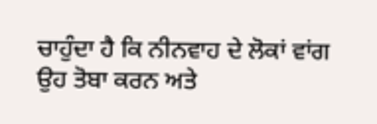ਚਾਹੁੰਦਾ ਹੈ ਕਿ ਨੀਨਵਾਹ ਦੇ ਲੋਕਾਂ ਵਾਂਗ ਉਹ ਤੋਬਾ ਕਰਨ ਅਤੇ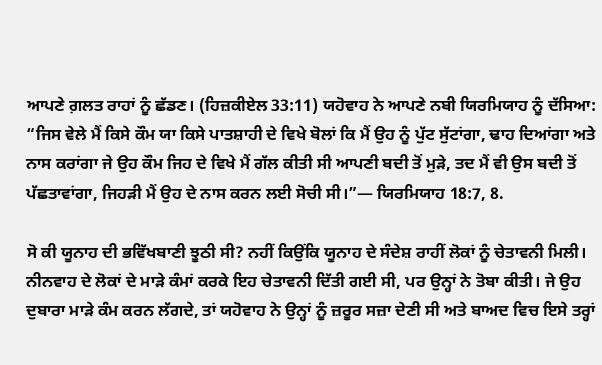ਆਪਣੇ ਗ਼ਲਤ ਰਾਹਾਂ ਨੂੰ ਛੱਡਣ। (ਹਿਜ਼ਕੀਏਲ 33:11) ਯਹੋਵਾਹ ਨੇ ਆਪਣੇ ਨਬੀ ਯਿਰਮਿਯਾਹ ਨੂੰ ਦੱਸਿਆ: “ਜਿਸ ਵੇਲੇ ਮੈਂ ਕਿਸੇ ਕੌਮ ਯਾ ਕਿਸੇ ਪਾਤਸ਼ਾਹੀ ਦੇ ਵਿਖੇ ਬੋਲਾਂ ਕਿ ਮੈਂ ਉਹ ਨੂੰ ਪੁੱਟ ਸੁੱਟਾਂਗਾ, ਢਾਹ ਦਿਆਂਗਾ ਅਤੇ ਨਾਸ ਕਰਾਂਗਾ ਜੇ ਉਹ ਕੌਮ ਜਿਹ ਦੇ ਵਿਖੇ ਮੈਂ ਗੱਲ ਕੀਤੀ ਸੀ ਆਪਣੀ ਬਦੀ ਤੋਂ ਮੁੜੇ, ਤਦ ਮੈਂ ਵੀ ਉਸ ਬਦੀ ਤੋਂ ਪੱਛਤਾਵਾਂਗਾ, ਜਿਹੜੀ ਮੈਂ ਉਹ ਦੇ ਨਾਸ ਕਰਨ ਲਈ ਸੋਚੀ ਸੀ।”— ਯਿਰਮਿਯਾਹ 18:7, 8.

ਸੋ ਕੀ ਯੂਨਾਹ ਦੀ ਭਵਿੱਖਬਾਣੀ ਝੂਠੀ ਸੀ? ਨਹੀਂ ਕਿਉਂਕਿ ਯੂਨਾਹ ਦੇ ਸੰਦੇਸ਼ ਰਾਹੀਂ ਲੋਕਾਂ ਨੂੰ ਚੇਤਾਵਨੀ ਮਿਲੀ। ਨੀਨਵਾਹ ਦੇ ਲੋਕਾਂ ਦੇ ਮਾੜੇ ਕੰਮਾਂ ਕਰਕੇ ਇਹ ਚੇਤਾਵਨੀ ਦਿੱਤੀ ਗਈ ਸੀ, ਪਰ ਉਨ੍ਹਾਂ ਨੇ ਤੋਬਾ ਕੀਤੀ। ਜੇ ਉਹ ਦੁਬਾਰਾ ਮਾੜੇ ਕੰਮ ਕਰਨ ਲੱਗਦੇ, ਤਾਂ ਯਹੋਵਾਹ ਨੇ ਉਨ੍ਹਾਂ ਨੂੰ ਜ਼ਰੂਰ ਸਜ਼ਾ ਦੇਣੀ ਸੀ ਅਤੇ ਬਾਅਦ ਵਿਚ ਇਸੇ ਤਰ੍ਹਾਂ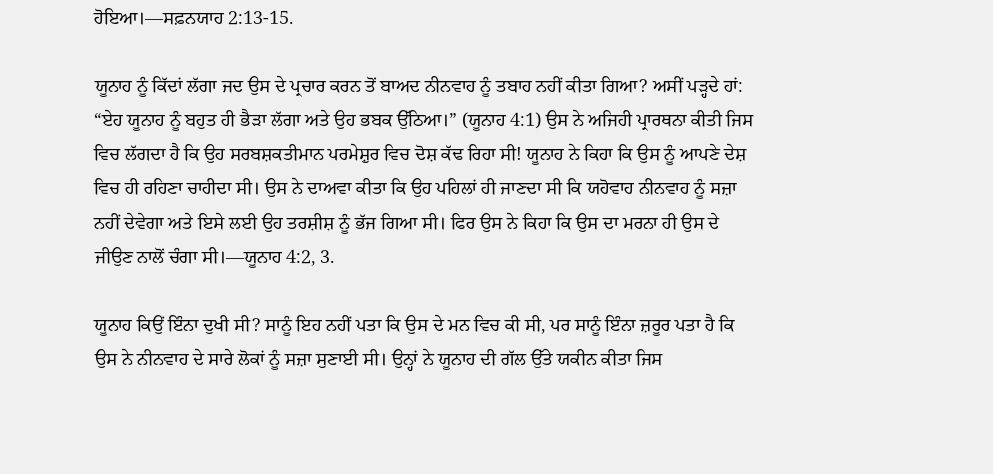ਹੋਇਆ।—ਸਫ਼ਨਯਾਹ 2:13-15.

ਯੂਨਾਹ ਨੂੰ ਕਿੱਦਾਂ ਲੱਗਾ ਜਦ ਉਸ ਦੇ ਪ੍ਰਚਾਰ ਕਰਨ ਤੋਂ ਬਾਅਦ ਨੀਨਵਾਹ ਨੂੰ ਤਬਾਹ ਨਹੀਂ ਕੀਤਾ ਗਿਆ? ਅਸੀਂ ਪੜ੍ਹਦੇ ਹਾਂ: “ਏਹ ਯੂਨਾਹ ਨੂੰ ਬਹੁਤ ਹੀ ਭੈੜਾ ਲੱਗਾ ਅਤੇ ਉਹ ਭਬਕ ਉੱਠਿਆ।” (ਯੂਨਾਹ 4:1) ਉਸ ਨੇ ਅਜਿਹੀ ਪ੍ਰਾਰਥਨਾ ਕੀਤੀ ਜਿਸ ਵਿਚ ਲੱਗਦਾ ਹੈ ਕਿ ਉਹ ਸਰਬਸ਼ਕਤੀਮਾਨ ਪਰਮੇਸ਼ੁਰ ਵਿਚ ਦੋਸ਼ ਕੱਢ ਰਿਹਾ ਸੀ! ਯੂਨਾਹ ਨੇ ਕਿਹਾ ਕਿ ਉਸ ਨੂੰ ਆਪਣੇ ਦੇਸ਼ ਵਿਚ ਹੀ ਰਹਿਣਾ ਚਾਹੀਦਾ ਸੀ। ਉਸ ਨੇ ਦਾਅਵਾ ਕੀਤਾ ਕਿ ਉਹ ਪਹਿਲਾਂ ਹੀ ਜਾਣਦਾ ਸੀ ਕਿ ਯਹੋਵਾਹ ਨੀਨਵਾਹ ਨੂੰ ਸਜ਼ਾ ਨਹੀਂ ਦੇਵੇਗਾ ਅਤੇ ਇਸੇ ਲਈ ਉਹ ਤਰਸ਼ੀਸ਼ ਨੂੰ ਭੱਜ ਗਿਆ ਸੀ। ਫਿਰ ਉਸ ਨੇ ਕਿਹਾ ਕਿ ਉਸ ਦਾ ਮਰਨਾ ਹੀ ਉਸ ਦੇ ਜੀਉਣ ਨਾਲੋਂ ਚੰਗਾ ਸੀ।—ਯੂਨਾਹ 4:2, 3.

ਯੂਨਾਹ ਕਿਉਂ ਇੰਨਾ ਦੁਖੀ ਸੀ? ਸਾਨੂੰ ਇਹ ਨਹੀਂ ਪਤਾ ਕਿ ਉਸ ਦੇ ਮਨ ਵਿਚ ਕੀ ਸੀ, ਪਰ ਸਾਨੂੰ ਇੰਨਾ ਜ਼ਰੂਰ ਪਤਾ ਹੈ ਕਿ ਉਸ ਨੇ ਨੀਨਵਾਹ ਦੇ ਸਾਰੇ ਲੋਕਾਂ ਨੂੰ ਸਜ਼ਾ ਸੁਣਾਈ ਸੀ। ਉਨ੍ਹਾਂ ਨੇ ਯੂਨਾਹ ਦੀ ਗੱਲ ਉੱਤੇ ਯਕੀਨ ਕੀਤਾ ਜਿਸ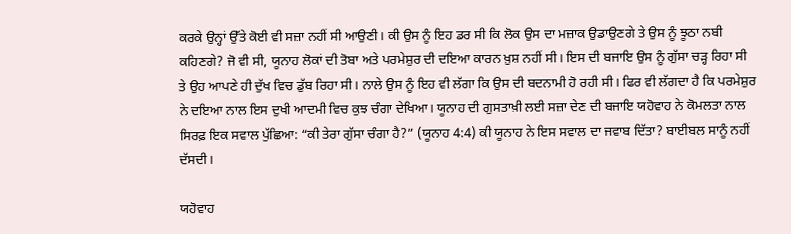ਕਰਕੇ ਉਨ੍ਹਾਂ ਉੱਤੇ ਕੋਈ ਵੀ ਸਜ਼ਾ ਨਹੀਂ ਸੀ ਆਉਣੀ। ਕੀ ਉਸ ਨੂੰ ਇਹ ਡਰ ਸੀ ਕਿ ਲੋਕ ਉਸ ਦਾ ਮਜ਼ਾਕ ਉਡਾਉਣਗੇ ਤੇ ਉਸ ਨੂੰ ਝੂਠਾ ਨਬੀ ਕਹਿਣਗੇ? ਜੋ ਵੀ ਸੀ, ਯੂਨਾਹ ਲੋਕਾਂ ਦੀ ਤੋਬਾ ਅਤੇ ਪਰਮੇਸ਼ੁਰ ਦੀ ਦਇਆ ਕਾਰਨ ਖ਼ੁਸ਼ ਨਹੀਂ ਸੀ। ਇਸ ਦੀ ਬਜਾਇ ਉਸ ਨੂੰ ਗੁੱਸਾ ਚੜ੍ਹ ਰਿਹਾ ਸੀ ਤੇ ਉਹ ਆਪਣੇ ਹੀ ਦੁੱਖ ਵਿਚ ਡੁੱਬ ਰਿਹਾ ਸੀ। ਨਾਲੇ ਉਸ ਨੂੰ ਇਹ ਵੀ ਲੱਗਾ ਕਿ ਉਸ ਦੀ ਬਦਨਾਮੀ ਹੋ ਰਹੀ ਸੀ। ਫਿਰ ਵੀ ਲੱਗਦਾ ਹੈ ਕਿ ਪਰਮੇਸ਼ੁਰ ਨੇ ਦਇਆ ਨਾਲ ਇਸ ਦੁਖੀ ਆਦਮੀ ਵਿਚ ਕੁਝ ਚੰਗਾ ਦੇਖਿਆ। ਯੂਨਾਹ ਦੀ ਗੁਸਤਾਖ਼ੀ ਲਈ ਸਜ਼ਾ ਦੇਣ ਦੀ ਬਜਾਇ ਯਹੋਵਾਹ ਨੇ ਕੋਮਲਤਾ ਨਾਲ ਸਿਰਫ਼ ਇਕ ਸਵਾਲ ਪੁੱਛਿਆ: “ਕੀ ਤੇਰਾ ਗੁੱਸਾ ਚੰਗਾ ਹੈ?” (ਯੂਨਾਹ 4:4) ਕੀ ਯੂਨਾਹ ਨੇ ਇਸ ਸਵਾਲ ਦਾ ਜਵਾਬ ਦਿੱਤਾ? ਬਾਈਬਲ ਸਾਨੂੰ ਨਹੀਂ ਦੱਸਦੀ।

ਯਹੋਵਾਹ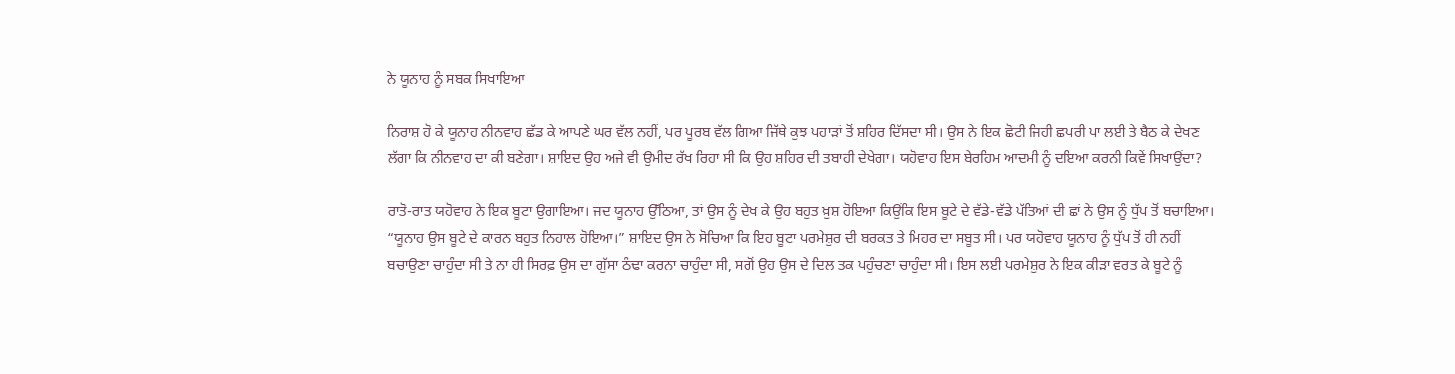ਨੇ ਯੂਨਾਹ ਨੂੰ ਸਬਕ ਸਿਖਾਇਆ

ਨਿਰਾਸ਼ ਹੋ ਕੇ ਯੂਨਾਹ ਨੀਨਵਾਹ ਛੱਡ ਕੇ ਆਪਣੇ ਘਰ ਵੱਲ ਨਹੀਂ, ਪਰ ਪੂਰਬ ਵੱਲ ਗਿਆ ਜਿੱਥੇ ਕੁਝ ਪਹਾੜਾਂ ਤੋਂ ਸ਼ਹਿਰ ਦਿੱਸਦਾ ਸੀ। ਉਸ ਨੇ ਇਕ ਛੋਟੀ ਜਿਹੀ ਛਪਰੀ ਪਾ ਲਈ ਤੇ ਬੈਠ ਕੇ ਦੇਖਣ ਲੱਗਾ ਕਿ ਨੀਨਵਾਹ ਦਾ ਕੀ ਬਣੇਗਾ। ਸ਼ਾਇਦ ਉਹ ਅਜੇ ਵੀ ਉਮੀਦ ਰੱਖ ਰਿਹਾ ਸੀ ਕਿ ਉਹ ਸ਼ਹਿਰ ਦੀ ਤਬਾਹੀ ਦੇਖੇਗਾ। ਯਹੋਵਾਹ ਇਸ ਬੇਰਹਿਮ ਆਦਮੀ ਨੂੰ ਦਇਆ ਕਰਨੀ ਕਿਵੇਂ ਸਿਖਾਉਂਦਾ?

ਰਾਤੋ-ਰਾਤ ਯਹੋਵਾਹ ਨੇ ਇਕ ਬੂਟਾ ਉਗਾਇਆ। ਜਦ ਯੂਨਾਹ ਉੱਠਿਆ, ਤਾਂ ਉਸ ਨੂੰ ਦੇਖ ਕੇ ਉਹ ਬਹੁਤ ਖ਼ੁਸ਼ ਹੋਇਆ ਕਿਉਂਕਿ ਇਸ ਬੂਟੇ ਦੇ ਵੱਡੇ-ਵੱਡੇ ਪੱਤਿਆਂ ਦੀ ਛਾਂ ਨੇ ਉਸ ਨੂੰ ਧੁੱਪ ਤੋਂ ਬਚਾਇਆ। “ਯੂਨਾਹ ਉਸ ਬੂਟੇ ਦੇ ਕਾਰਨ ਬਹੁਤ ਨਿਹਾਲ ਹੋਇਆ।” ਸ਼ਾਇਦ ਉਸ ਨੇ ਸੋਚਿਆ ਕਿ ਇਹ ਬੂਟਾ ਪਰਮੇਸ਼ੁਰ ਦੀ ਬਰਕਤ ਤੇ ਮਿਹਰ ਦਾ ਸਬੂਤ ਸੀ। ਪਰ ਯਹੋਵਾਹ ਯੂਨਾਹ ਨੂੰ ਧੁੱਪ ਤੋਂ ਹੀ ਨਹੀਂ ਬਚਾਉਣਾ ਚਾਹੁੰਦਾ ਸੀ ਤੇ ਨਾ ਹੀ ਸਿਰਫ਼ ਉਸ ਦਾ ਗੁੱਸਾ ਠੰਢਾ ਕਰਨਾ ਚਾਹੁੰਦਾ ਸੀ, ਸਗੋਂ ਉਹ ਉਸ ਦੇ ਦਿਲ ਤਕ ਪਹੁੰਚਣਾ ਚਾਹੁੰਦਾ ਸੀ। ਇਸ ਲਈ ਪਰਮੇਸ਼ੁਰ ਨੇ ਇਕ ਕੀੜਾ ਵਰਤ ਕੇ ਬੂਟੇ ਨੂੰ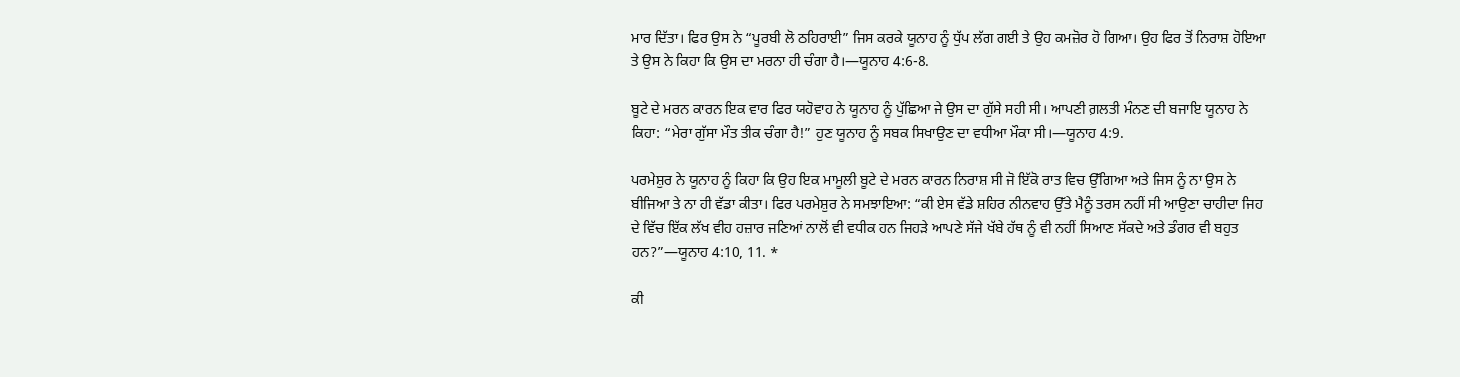ਮਾਰ ਦਿੱਤਾ। ਫਿਰ ਉਸ ਨੇ “ਪੂਰਬੀ ਲੋ ਠਹਿਰਾਈ” ਜਿਸ ਕਰਕੇ ਯੂਨਾਹ ਨੂੰ ਧੁੱਪ ਲੱਗ ਗਈ ਤੇ ਉਹ ਕਮਜ਼ੋਰ ਹੋ ਗਿਆ। ਉਹ ਫਿਰ ਤੋਂ ਨਿਰਾਸ਼ ਹੋਇਆ ਤੇ ਉਸ ਨੇ ਕਿਹਾ ਕਿ ਉਸ ਦਾ ਮਰਨਾ ਹੀ ਚੰਗਾ ਹੈ।—ਯੂਨਾਹ 4:6-8.

ਬੂਟੇ ਦੇ ਮਰਨ ਕਾਰਨ ਇਕ ਵਾਰ ਫਿਰ ਯਹੋਵਾਹ ਨੇ ਯੂਨਾਹ ਨੂੰ ਪੁੱਛਿਆ ਜੇ ਉਸ ਦਾ ਗੁੱਸੇ ਸਹੀ ਸੀ। ਆਪਣੀ ਗ਼ਲਤੀ ਮੰਨਣ ਦੀ ਬਜਾਇ ਯੂਨਾਹ ਨੇ ਕਿਹਾ: “ਮੇਰਾ ਗੁੱਸਾ ਮੌਤ ਤੀਕ ਚੰਗਾ ਹੈ!” ਹੁਣ ਯੂਨਾਹ ਨੂੰ ਸਬਕ ਸਿਖਾਉਣ ਦਾ ਵਧੀਆ ਮੌਕਾ ਸੀ।—ਯੂਨਾਹ 4:9.

ਪਰਮੇਸ਼ੁਰ ਨੇ ਯੂਨਾਹ ਨੂੰ ਕਿਹਾ ਕਿ ਉਹ ਇਕ ਮਾਮੂਲੀ ਬੂਟੇ ਦੇ ਮਰਨ ਕਾਰਨ ਨਿਰਾਸ਼ ਸੀ ਜੋ ਇੱਕੋ ਰਾਤ ਵਿਚ ਉੱਗਿਆ ਅਤੇ ਜਿਸ ਨੂੰ ਨਾ ਉਸ ਨੇ ਬੀਜਿਆ ਤੇ ਨਾ ਹੀ ਵੱਡਾ ਕੀਤਾ। ਫਿਰ ਪਰਮੇਸ਼ੁਰ ਨੇ ਸਮਝਾਇਆ: “ਕੀ ਏਸ ਵੱਡੇ ਸ਼ਹਿਰ ਨੀਨਵਾਹ ਉੱਤੇ ਮੈਨੂੰ ਤਰਸ ਨਹੀਂ ਸੀ ਆਉਣਾ ਚਾਹੀਦਾ ਜਿਹ ਦੇ ਵਿੱਚ ਇੱਕ ਲੱਖ ਵੀਹ ਹਜ਼ਾਰ ਜਣਿਆਂ ਨਾਲੋਂ ਵੀ ਵਧੀਕ ਹਨ ਜਿਹੜੇ ਆਪਣੇ ਸੱਜੇ ਖੱਬੇ ਹੱਥ ਨੂੰ ਵੀ ਨਹੀਂ ਸਿਆਣ ਸੱਕਦੇ ਅਤੇ ਡੰਗਰ ਵੀ ਬਹੁਤ ਹਨ?”—ਯੂਨਾਹ 4:10, 11. *

ਕੀ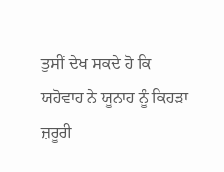ਤੁਸੀਂ ਦੇਖ ਸਕਦੇ ਹੋ ਕਿ ਯਹੋਵਾਹ ਨੇ ਯੂਨਾਹ ਨੂੰ ਕਿਹੜਾ ਜ਼ਰੂਰੀ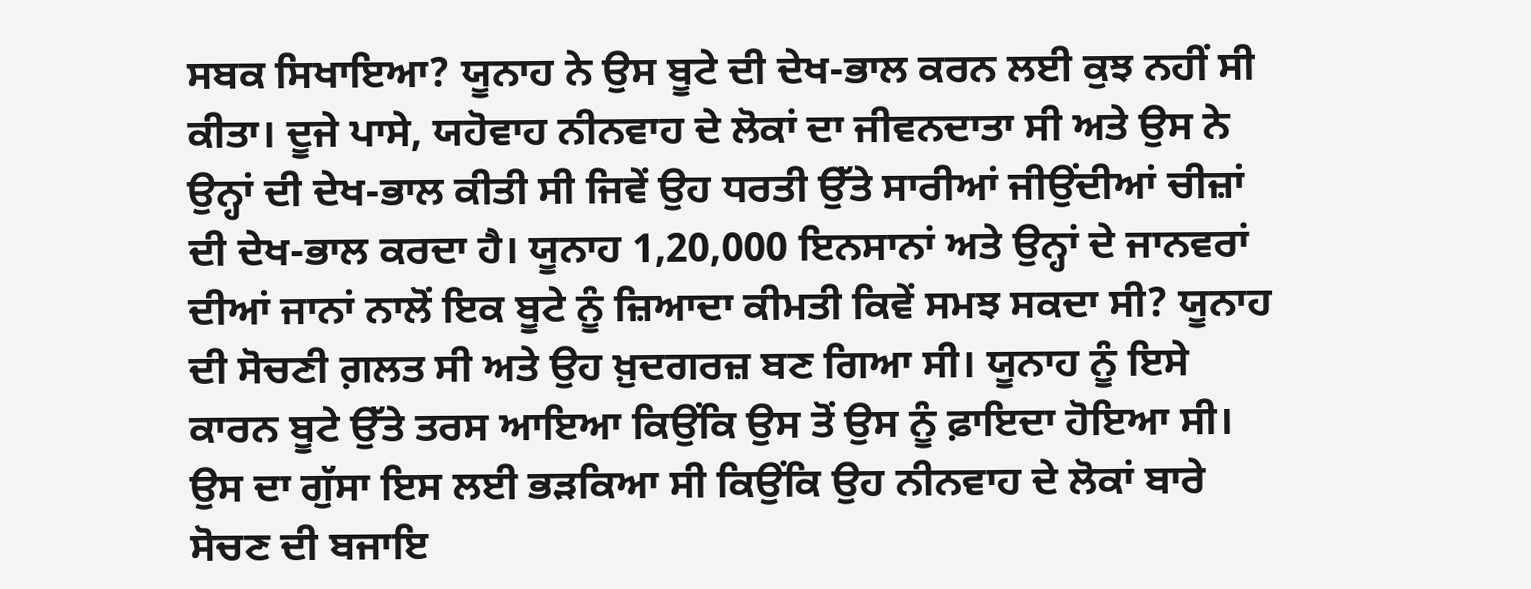ਸਬਕ ਸਿਖਾਇਆ? ਯੂਨਾਹ ਨੇ ਉਸ ਬੂਟੇ ਦੀ ਦੇਖ-ਭਾਲ ਕਰਨ ਲਈ ਕੁਝ ਨਹੀਂ ਸੀ ਕੀਤਾ। ਦੂਜੇ ਪਾਸੇ, ਯਹੋਵਾਹ ਨੀਨਵਾਹ ਦੇ ਲੋਕਾਂ ਦਾ ਜੀਵਨਦਾਤਾ ਸੀ ਅਤੇ ਉਸ ਨੇ ਉਨ੍ਹਾਂ ਦੀ ਦੇਖ-ਭਾਲ ਕੀਤੀ ਸੀ ਜਿਵੇਂ ਉਹ ਧਰਤੀ ਉੱਤੇ ਸਾਰੀਆਂ ਜੀਉਂਦੀਆਂ ਚੀਜ਼ਾਂ ਦੀ ਦੇਖ-ਭਾਲ ਕਰਦਾ ਹੈ। ਯੂਨਾਹ 1,20,000 ਇਨਸਾਨਾਂ ਅਤੇ ਉਨ੍ਹਾਂ ਦੇ ਜਾਨਵਰਾਂ ਦੀਆਂ ਜਾਨਾਂ ਨਾਲੋਂ ਇਕ ਬੂਟੇ ਨੂੰ ਜ਼ਿਆਦਾ ਕੀਮਤੀ ਕਿਵੇਂ ਸਮਝ ਸਕਦਾ ਸੀ? ਯੂਨਾਹ ਦੀ ਸੋਚਣੀ ਗ਼ਲਤ ਸੀ ਅਤੇ ਉਹ ਖ਼ੁਦਗਰਜ਼ ਬਣ ਗਿਆ ਸੀ। ਯੂਨਾਹ ਨੂੰ ਇਸੇ ਕਾਰਨ ਬੂਟੇ ਉੱਤੇ ਤਰਸ ਆਇਆ ਕਿਉਂਕਿ ਉਸ ਤੋਂ ਉਸ ਨੂੰ ਫ਼ਾਇਦਾ ਹੋਇਆ ਸੀ। ਉਸ ਦਾ ਗੁੱਸਾ ਇਸ ਲਈ ਭੜਕਿਆ ਸੀ ਕਿਉਂਕਿ ਉਹ ਨੀਨਵਾਹ ਦੇ ਲੋਕਾਂ ਬਾਰੇ ਸੋਚਣ ਦੀ ਬਜਾਇ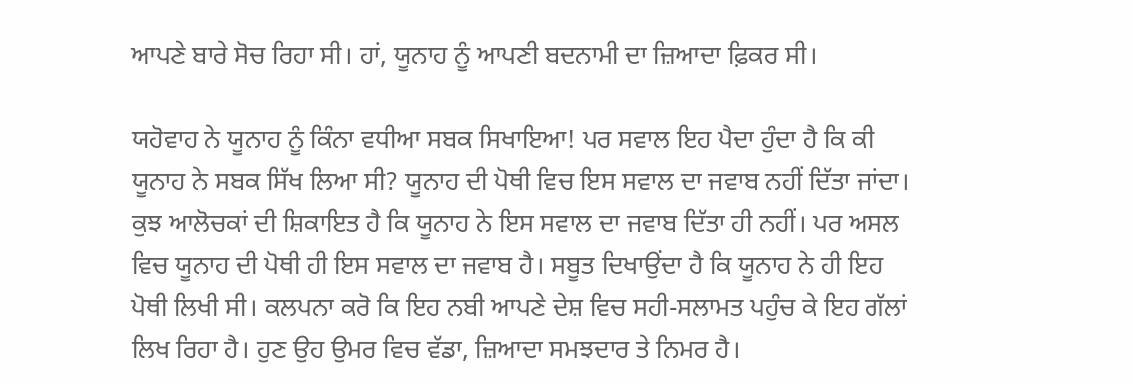ਆਪਣੇ ਬਾਰੇ ਸੋਚ ਰਿਹਾ ਸੀ। ਹਾਂ, ਯੂਨਾਹ ਨੂੰ ਆਪਣੀ ਬਦਨਾਮੀ ਦਾ ਜ਼ਿਆਦਾ ਫ਼ਿਕਰ ਸੀ।

ਯਹੋਵਾਹ ਨੇ ਯੂਨਾਹ ਨੂੰ ਕਿੰਨਾ ਵਧੀਆ ਸਬਕ ਸਿਖਾਇਆ! ਪਰ ਸਵਾਲ ਇਹ ਪੈਦਾ ਹੁੰਦਾ ਹੈ ਕਿ ਕੀ ਯੂਨਾਹ ਨੇ ਸਬਕ ਸਿੱਖ ਲਿਆ ਸੀ? ਯੂਨਾਹ ਦੀ ਪੋਥੀ ਵਿਚ ਇਸ ਸਵਾਲ ਦਾ ਜਵਾਬ ਨਹੀਂ ਦਿੱਤਾ ਜਾਂਦਾ। ਕੁਝ ਆਲੋਚਕਾਂ ਦੀ ਸ਼ਿਕਾਇਤ ਹੈ ਕਿ ਯੂਨਾਹ ਨੇ ਇਸ ਸਵਾਲ ਦਾ ਜਵਾਬ ਦਿੱਤਾ ਹੀ ਨਹੀਂ। ਪਰ ਅਸਲ ਵਿਚ ਯੂਨਾਹ ਦੀ ਪੋਥੀ ਹੀ ਇਸ ਸਵਾਲ ਦਾ ਜਵਾਬ ਹੈ। ਸਬੂਤ ਦਿਖਾਉਂਦਾ ਹੈ ਕਿ ਯੂਨਾਹ ਨੇ ਹੀ ਇਹ ਪੋਥੀ ਲਿਖੀ ਸੀ। ਕਲਪਨਾ ਕਰੋ ਕਿ ਇਹ ਨਬੀ ਆਪਣੇ ਦੇਸ਼ ਵਿਚ ਸਹੀ-ਸਲਾਮਤ ਪਹੁੰਚ ਕੇ ਇਹ ਗੱਲਾਂ ਲਿਖ ਰਿਹਾ ਹੈ। ਹੁਣ ਉਹ ਉਮਰ ਵਿਚ ਵੱਡਾ, ਜ਼ਿਆਦਾ ਸਮਝਦਾਰ ਤੇ ਨਿਮਰ ਹੈ।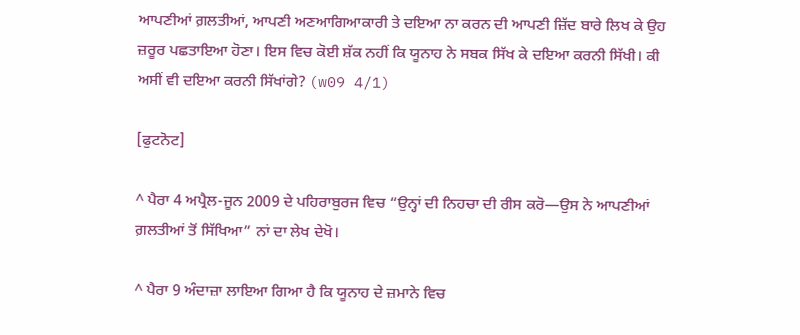ਆਪਣੀਆਂ ਗ਼ਲਤੀਆਂ, ਆਪਣੀ ਅਣਆਗਿਆਕਾਰੀ ਤੇ ਦਇਆ ਨਾ ਕਰਨ ਦੀ ਆਪਣੀ ਜ਼ਿੱਦ ਬਾਰੇ ਲਿਖ ਕੇ ਉਹ ਜ਼ਰੂਰ ਪਛਤਾਇਆ ਹੋਣਾ। ਇਸ ਵਿਚ ਕੋਈ ਸ਼ੱਕ ਨਹੀਂ ਕਿ ਯੂਨਾਹ ਨੇ ਸਬਕ ਸਿੱਖ ਕੇ ਦਇਆ ਕਰਨੀ ਸਿੱਖੀ। ਕੀ ਅਸੀਂ ਵੀ ਦਇਆ ਕਰਨੀ ਸਿੱਖਾਂਗੇ? (w09 4/1)

[ਫੁਟਨੋਟ]

^ ਪੈਰਾ 4 ਅਪ੍ਰੈਲ-ਜੂਨ 2009 ਦੇ ਪਹਿਰਾਬੁਰਜ ਵਿਚ “ਉਨ੍ਹਾਂ ਦੀ ਨਿਹਚਾ ਦੀ ਰੀਸ ਕਰੋ—ਉਸ ਨੇ ਆਪਣੀਆਂ ਗ਼ਲਤੀਆਂ ਤੋਂ ਸਿੱਖਿਆ” ਨਾਂ ਦਾ ਲੇਖ ਦੇਖੋ।

^ ਪੈਰਾ 9 ਅੰਦਾਜ਼ਾ ਲਾਇਆ ਗਿਆ ਹੈ ਕਿ ਯੂਨਾਹ ਦੇ ਜ਼ਮਾਨੇ ਵਿਚ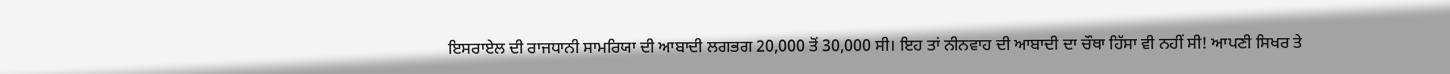ਇਸਰਾਏਲ ਦੀ ਰਾਜਧਾਨੀ ਸਾਮਰਿਯਾ ਦੀ ਆਬਾਦੀ ਲਗਭਗ 20,000 ਤੋਂ 30,000 ਸੀ। ਇਹ ਤਾਂ ਨੀਨਵਾਹ ਦੀ ਆਬਾਦੀ ਦਾ ਚੌਥਾ ਹਿੱਸਾ ਵੀ ਨਹੀਂ ਸੀ! ਆਪਣੀ ਸਿਖਰ ਤੇ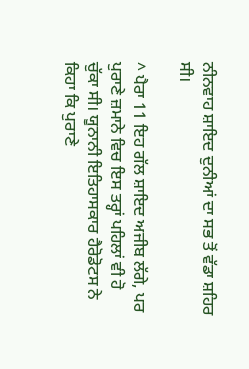ਨੀਨਵਾਹ ਸ਼ਾਇਦ ਦੁਨੀਆਂ ਦਾ ਸਭ ਤੋਂ ਵੱਡਾ ਸ਼ਹਿਰ ਸੀ।

^ ਪੈਰਾ 11 ਇਹ ਗੱਲ ਸ਼ਾਇਦ ਅਜੀਬ ਲੱਗੇ, ਪਰ ਪੁਰਾਣੇ ਜ਼ਮਾਨੇ ਵਿਚ ਇਸ ਤਰ੍ਹਾਂ ਪਹਿਲਾਂ ਵੀ ਹੋ ਚੁੱਕਾ ਸੀ। ਯੂਨਾਨੀ ਇਤਿਹਾਸਕਾਰ ਹੈਰੋਡੋਟਸ ਨੇ ਕਿਹਾ ਕਿ ਪੁਰਾਣੇ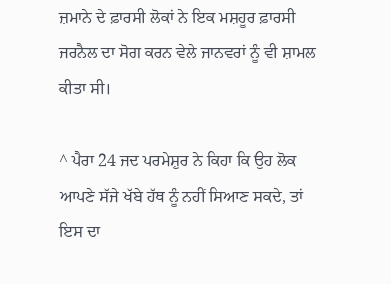ਜ਼ਮਾਨੇ ਦੇ ਫ਼ਾਰਸੀ ਲੋਕਾਂ ਨੇ ਇਕ ਮਸ਼ਹੂਰ ਫ਼ਾਰਸੀ ਜਰਨੈਲ ਦਾ ਸੋਗ ਕਰਨ ਵੇਲੇ ਜਾਨਵਰਾਂ ਨੂੰ ਵੀ ਸ਼ਾਮਲ ਕੀਤਾ ਸੀ।

^ ਪੈਰਾ 24 ਜਦ ਪਰਮੇਸ਼ੁਰ ਨੇ ਕਿਹਾ ਕਿ ਉਹ ਲੋਕ ਆਪਣੇ ਸੱਜੇ ਖੱਬੇ ਹੱਥ ਨੂੰ ਨਹੀਂ ਸਿਆਣ ਸਕਦੇ, ਤਾਂ ਇਸ ਦਾ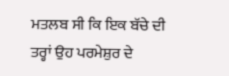ਮਤਲਬ ਸੀ ਕਿ ਇਕ ਬੱਚੇ ਦੀ ਤਰ੍ਹਾਂ ਉਹ ਪਰਮੇਸ਼ੁਰ ਦੇ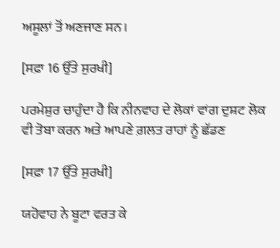ਅਸੂਲਾਂ ਤੋਂ ਅਣਜਾਣ ਸਨ।

[ਸਫ਼ਾ 16 ਉੱਤੇ ਸੁਰਖੀ]

ਪਰਮੇਸ਼ੁਰ ਚਾਹੁੰਦਾ ਹੈ ਕਿ ਨੀਨਵਾਹ ਦੇ ਲੋਕਾਂ ਵਾਂਗ ਦੁਸ਼ਟ ਲੋਕ ਵੀ ਤੋਬਾ ਕਰਨ ਅਤੇ ਆਪਣੇ ਗ਼ਲਤ ਰਾਹਾਂ ਨੂੰ ਛੱਡਣ

[ਸਫ਼ਾ 17 ਉੱਤੇ ਸੁਰਖੀ]

ਯਹੋਵਾਹ ਨੇ ਬੂਟਾ ਵਰਤ ਕੇ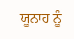ਯੂਨਾਹ ਨੂੰ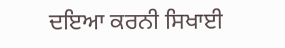ਦਇਆ ਕਰਨੀ ਸਿਖਾਈ